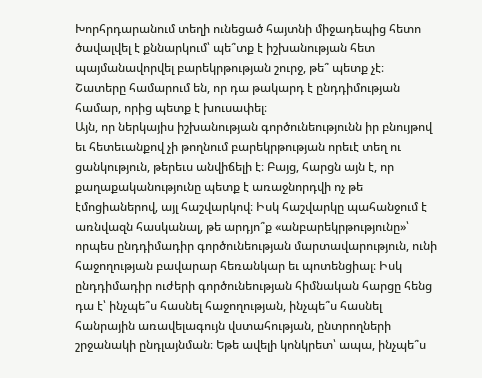Խորհրդարանում տեղի ունեցած հայտնի միջադեպից հետո ծավալվել է քննարկում՝ պե՞տք է իշխանության հետ պայմանավորվել բարեկրթության շուրջ, թե՞ պետք չէ։ Շատերը համարում են, որ դա թակարդ է ընդդիմության համար, որից պետք է խուսափել։
Այն, որ ներկայիս իշխանության գործունեությունն իր բնույթով եւ հետեւանքով չի թողնում բարեկրթության որեւէ տեղ ու ցանկություն, թերեւս անվիճելի է։ Բայց, հարցն այն է, որ քաղաքականությունը պետք է առաջնորդվի ոչ թե էմոցիաներով, այլ հաշվարկով։ Իսկ հաշվարկը պահանջում է առնվազն հասկանալ, թե արդյո՞ք «անբարեկրթությունը»՝ որպես ընդդիմադիր գործունեության մարտավարություն, ունի հաջողության բավարար հեռանկար եւ պոտենցիալ։ Իսկ ընդդիմադիր ուժերի գործունեության հիմնական հարցը հենց դա է՝ ինչպե՞ս հասնել հաջողության, ինչպե՞ս հասնել հանրային առավելագույն վստահության, ընտրողների շրջանակի ընդլայնման։ Եթե ավելի կոնկրետ՝ ապա, ինչպե՞ս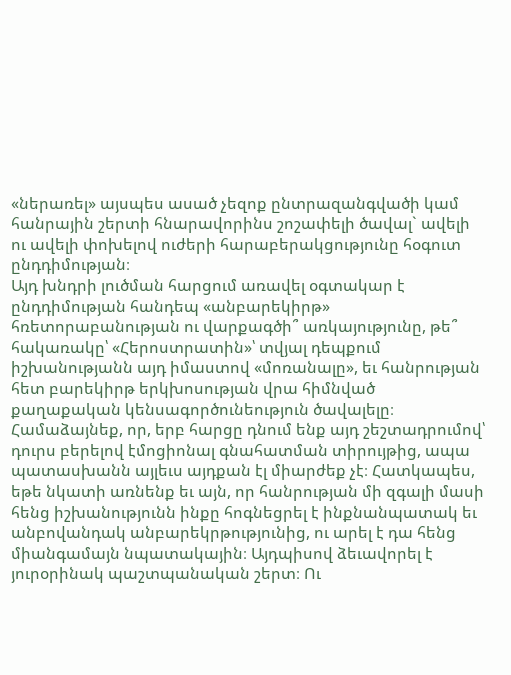«ներառել» այսպես ասած չեզոք ընտրազանգվածի կամ հանրային շերտի հնարավորինս շոշափելի ծավալ` ավելի ու ավելի փոխելով ուժերի հարաբերակցությունը հօգուտ ընդդիմության։
Այդ խնդրի լուծման հարցում առավել օգտակար է ընդդիմության հանդեպ «անբարեկիրթ» հռետորաբանության ու վարքագծի՞ առկայությունը, թե՞ հակառակը՝ «Հերոստրատին»՝ տվյալ դեպքում իշխանությանն այդ իմաստով «մոռանալը», եւ հանրության հետ բարեկիրթ երկխոսության վրա հիմնված քաղաքական կենսագործունեություն ծավալելը։ Համաձայնեք, որ, երբ հարցը դնում ենք այդ շեշտադրումով՝ դուրս բերելով էմոցիոնալ գնահատման տիրույթից, ապա պատասխանն այլեւս այդքան էլ միարժեք չէ։ Հատկապես, եթե նկատի առնենք եւ այն, որ հանրության մի զգալի մասի հենց իշխանությունն ինքը հոգնեցրել է ինքնանպատակ եւ անբովանդակ անբարեկրթությունից, ու արել է դա հենց միանգամայն նպատակային։ Այդպիսով ձեւավորել է յուրօրինակ պաշտպանական շերտ։ Ու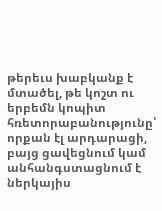թերեւս խաբկանք է մտածել, թե կոշտ ու երբեմն կոպիտ հռետորաբանությունը՝ որքան էլ արդարացի, բայց ցավեցնում կամ անհանգստացնում է ներկայիս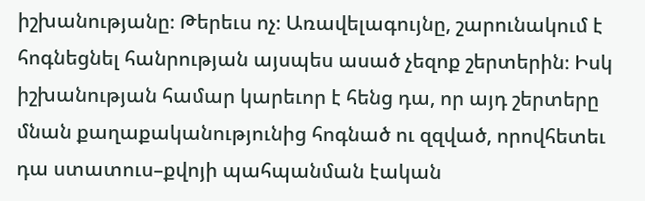իշխանությանը։ Թերեւս ոչ։ Առավելագույնը, շարունակում է հոգնեցնել հանրության այսպես ասած չեզոք շերտերին։ Իսկ իշխանության համար կարեւոր է հենց դա, որ այդ շերտերը մնան քաղաքականությունից հոգնած ու զզված, որովհետեւ դա ստատուս–քվոյի պահպանման էական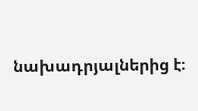նախադրյալներից է։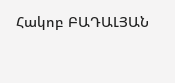Հակոբ ԲԱԴԱԼՅԱՆ